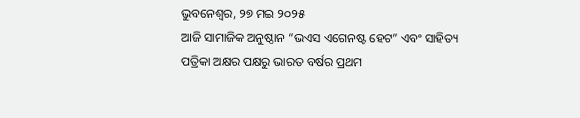ଭୁବନେଶ୍ୱର, ୨୭ ମଇ ୨୦୨୫
ଆଜି ସାମାଜିକ ଅନୁଷ୍ଠାନ “ଭଏସ ଏଗେନଷ୍ଟ ହେଟ” ଏବଂ ସାହିତ୍ୟ ପତ୍ରିକା ଅକ୍ଷର ପକ୍ଷରୁ ଭାରତ ବର୍ଷର ପ୍ରଥମ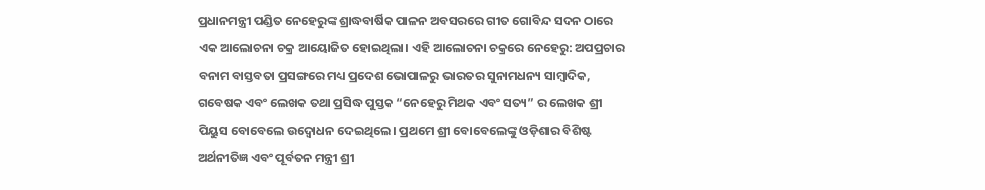ପ୍ରଧାନମନ୍ତ୍ରୀ ପଣ୍ଡିତ ନେହେରୁଙ୍କ ଶ୍ରାଦ୍ଧବାର୍ଷିକ ପାଳନ ଅବସରରେ ଗୀତ ଗୋବିନ୍ଦ ସଦନ ଠାରେ ଏକ ଆଲୋଚନା ଚକ୍ର ଆୟୋଜିତ ହୋଇଥିଲା। ଏହି ଆଲୋଚନା ଚକ୍ରରେ ନେହେରୁ: ଅପପ୍ରଚାର ବନାମ ବାସ୍ତବତା ପ୍ରସଙ୍ଗରେ ମଧ୍ୟ ପ୍ରଦେଶ ଭୋପାଳରୁ ଭାରତର ସୁନାମଧନ୍ୟ ସାମ୍ବାଦିକ, ଗବେଷକ ଏବଂ ଲେଖକ ତଥା ପ୍ରସିଦ୍ଧ ପୁସ୍ତକ “ନେହେରୁ ମିଥକ ଏବଂ ସତ୍ୟ” ର ଲେଖକ ଶ୍ରୀ ପିୟୁସ ବୋବେଲେ ଉଦ୍ବୋଧନ ଦେଇଥିଲେ। ପ୍ରଥମେ ଶ୍ରୀ ବୋବେଲେଙ୍କୁ ଓଡ଼ିଶାର ବିଶିଷ୍ଟ ଅର୍ଥନୀତିଜ୍ଞ ଏବଂ ପୂର୍ବତନ ମନ୍ତ୍ରୀ ଶ୍ରୀ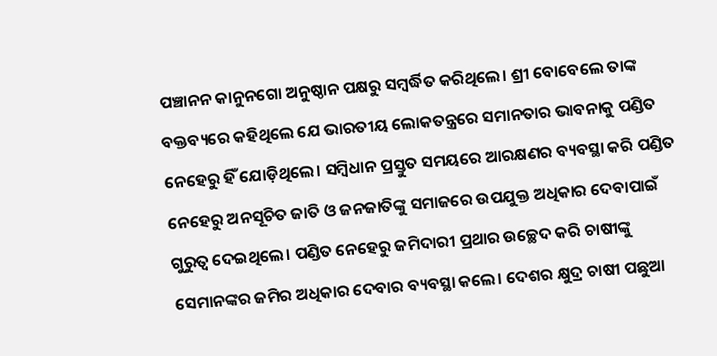ପଞ୍ଚାନନ କାନୁନଗୋ ଅନୁଷ୍ଠାନ ପକ୍ଷରୁ ସମ୍ବର୍ଦ୍ଧିତ କରିଥିଲେ। ଶ୍ରୀ ବୋବେଲେ ତାଙ୍କ ବକ୍ତବ୍ୟରେ କହିଥିଲେ ଯେ ଭାରତୀୟ ଲୋକତନ୍ତ୍ରରେ ସମାନତାର ଭାବନାକୁ ପଣ୍ଡିତ ନେହେରୁ ହିଁ ଯୋଡ଼ିଥିଲେ। ସମ୍ବିଧାନ ପ୍ରସ୍ତୁତ ସମୟରେ ଆରକ୍ଷଣର ବ୍ୟବସ୍ଥା କରି ପଣ୍ଡିତ ନେହେରୁ ଅନସୂଚିତ ଜାତି ଓ ଜନଜାତିଙ୍କୁ ସମାଜରେ ଉପଯୁକ୍ତ ଅଧିକାର ଦେବାପାଇଁ ଗୁରୁତ୍ୱ ଦେଇଥିଲେ। ପଣ୍ଡିତ ନେହେରୁ ଜମିଦାରୀ ପ୍ରଥାର ଉଚ୍ଛେଦ କରି ଚାଷୀଙ୍କୁ ସେମାନଙ୍କର ଜମିର ଅଧିକାର ଦେବାର ବ୍ୟବସ୍ଥା କଲେ। ଦେଶର କ୍ଷୁଦ୍ର ଚାଷୀ ପଛୁଆ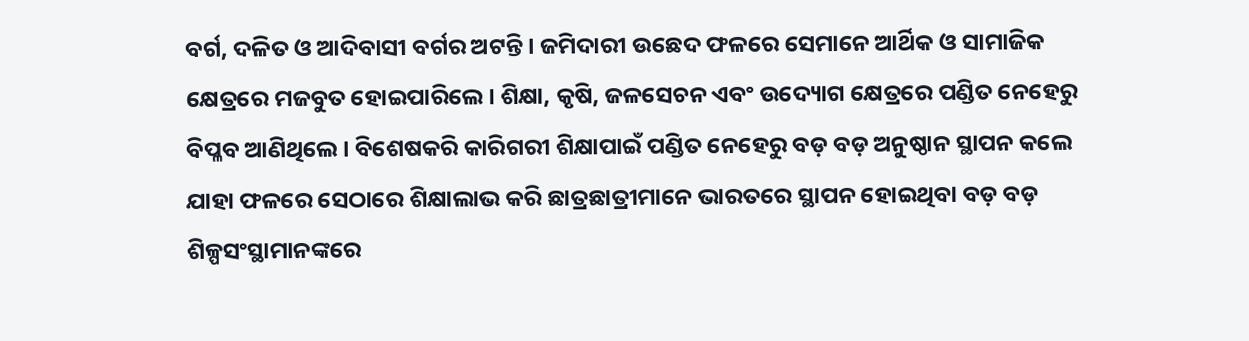ବର୍ଗ, ଦଳିତ ଓ ଆଦିବାସୀ ବର୍ଗର ଅଟନ୍ତି। ଜମିଦାରୀ ଉଛେଦ ଫଳରେ ସେମାନେ ଆର୍ଥିକ ଓ ସାମାଜିକ କ୍ଷେତ୍ରରେ ମଜବୁତ ହୋଇପାରିଲେ। ଶିକ୍ଷା, କୃଷି, ଜଳସେଚନ ଏବଂ ଉଦ୍ୟୋଗ କ୍ଷେତ୍ରରେ ପଣ୍ଡିତ ନେହେରୁ ବିପ୍ଳବ ଆଣିଥିଲେ। ବିଶେଷକରି କାରିଗରୀ ଶିକ୍ଷାପାଇଁ ପଣ୍ଡିତ ନେହେରୁ ବଡ଼ ବଡ଼ ଅନୁଷ୍ଠାନ ସ୍ଥାପନ କଲେ ଯାହା ଫଳରେ ସେଠାରେ ଶିକ୍ଷାଲାଭ କରି ଛାତ୍ରଛାତ୍ରୀମାନେ ଭାରତରେ ସ୍ଥାପନ ହୋଇଥିବା ବଡ଼ ବଡ଼ ଶିଳ୍ପସଂସ୍ଥାମାନଙ୍କରେ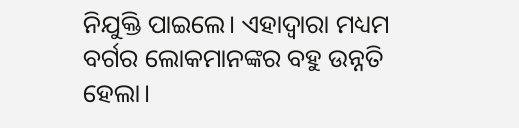ନିଯୁକ୍ତି ପାଇଲେ। ଏହାଦ୍ୱାରା ମଧ୍ୟମ ବର୍ଗର ଲୋକମାନଙ୍କର ବହୁ ଉନ୍ନତି ହେଲା।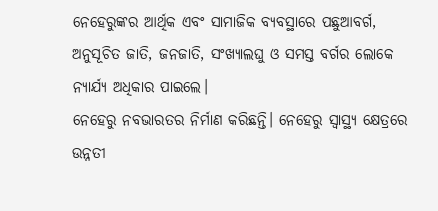ନେହେରୁଙ୍କର ଆର୍ଥିକ ଏବଂ ସାମାଜିକ ବ୍ୟବସ୍ଥାରେ ପଛୁଆବର୍ଗ, ଅନୁସୂଚିତ ଜାତି, ଜନଜାତି, ସଂଖ୍ୟାଲଘୁ ଓ ସମସ୍ତ ବର୍ଗର ଲୋକେ ନ୍ୟାର୍ଯ୍ୟ ଅଧିକାର ପାଇଲେ।
ନେହେରୁ ନବଭାରତର ନିର୍ମାଣ କରିଛନ୍ତି। ନେହେରୁ ସ୍ୱାସ୍ଥ୍ୟ କ୍ଷେତ୍ରରେ ଉନ୍ନତୀ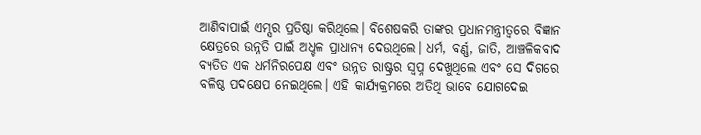ଆଣିବାପାଇଁ ଏମ୍ସର ପ୍ରତିଷ୍ଠା କରିଥିଲେ। ବିଶେଷକରି ତାଙ୍କର ପ୍ରଧାନମନ୍ତ୍ରୀତ୍ୱରେ ବିଜ୍ଞାନ କ୍ଷେତ୍ରରେ ଉନ୍ନତି ପାଇଁ ଅଧ୍ଚଳ ପ୍ରାଧାନ୍ୟ ଦେଉଥିଲେ। ଧର୍ମ, ବର୍ଣ୍ଣ, ଜାତି, ଆଞ୍ଚଳିକବାଦ ବ୍ୟତିତ ଏକ ଧର୍ମନିରପେକ୍ଷ ଏବଂ ଉନ୍ନତ ରାଷ୍ଟ୍ରର ସ୍ୱପ୍ନ ଦେଖୁଥିଲେ ଏବଂ ସେ ଦିଗରେ ବଳିଷ୍ଠ ପଦକ୍ଷେପ ନେଇଥିଲେ। ଏହି କାର୍ଯ୍ୟକ୍ରମରେ ଅତିଥି ଭାବେ ଯୋଗଦେଇ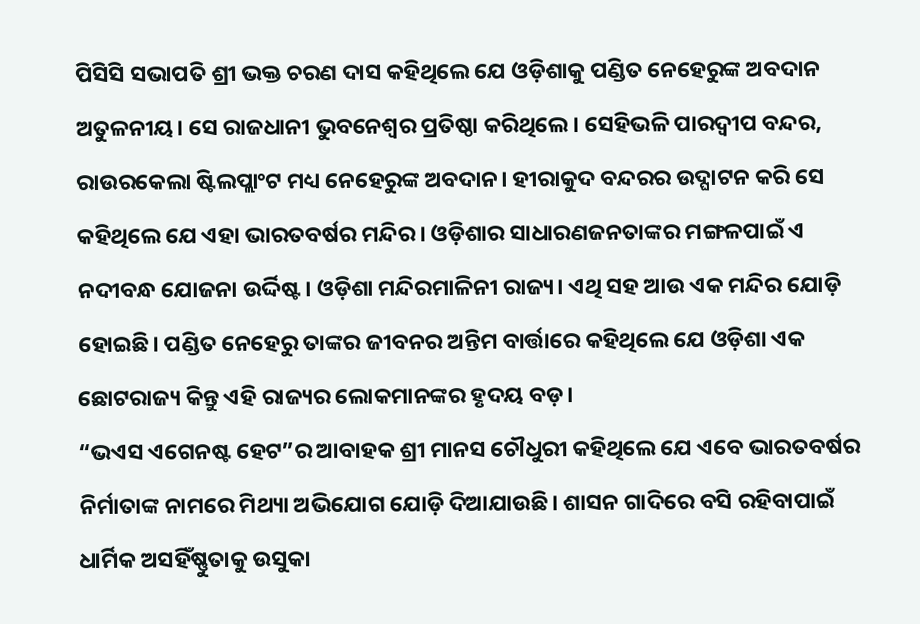ପିସିସି ସଭାପତି ଶ୍ରୀ ଭକ୍ତ ଚରଣ ଦାସ କହିଥିଲେ ଯେ ଓଡ଼ିଶାକୁ ପଣ୍ଡିତ ନେହେରୁଙ୍କ ଅବଦାନ ଅତୁଳନୀୟ। ସେ ରାଜଧାନୀ ଭୁବନେଶ୍ୱର ପ୍ରତିଷ୍ଠା କରିଥିଲେ। ସେହିଭଳି ପାରଦ୍ୱୀପ ବନ୍ଦର, ରାଉରକେଲା ଷ୍ଟିଲପ୍ଲାଂଟ ମଧ୍ୟ ନେହେରୁଙ୍କ ଅବଦାନ। ହୀରାକୁଦ ବନ୍ଦରର ଉଦ୍ଘାଟନ କରି ସେ କହିଥିଲେ ଯେ ଏହା ଭାରତବର୍ଷର ମନ୍ଦିର। ଓଡ଼ିଶାର ସାଧାରଣଜନତାଙ୍କର ମଙ୍ଗଳପାଇଁ ଏ ନଦୀବନ୍ଧ ଯୋଜନା ଉର୍ଦ୍ଦିଷ୍ଟ। ଓଡ଼ିଶା ମନ୍ଦିରମାଳିନୀ ରାଜ୍ୟ। ଏଥି ସହ ଆଉ ଏକ ମନ୍ଦିର ଯୋଡ଼ି ହୋଇଛି। ପଣ୍ଡିତ ନେହେରୁ ତାଙ୍କର ଜୀବନର ଅନ୍ତିମ ବାର୍ତ୍ତାରେ କହିଥିଲେ ଯେ ଓଡ଼ିଶା ଏକ ଛୋଟରାଜ୍ୟ କିନ୍ତୁ ଏହି ରାଜ୍ୟର ଲୋକମାନଙ୍କର ହୃଦୟ ବଡ଼।
“ଭଏସ ଏଗେନଷ୍ଟ ହେଟ”ର ଆବାହକ ଶ୍ରୀ ମାନସ ଚୌଧୁରୀ କହିଥିଲେ ଯେ ଏବେ ଭାରତବର୍ଷର ନିର୍ମାତାଙ୍କ ନାମରେ ମିଥ୍ୟା ଅଭିଯୋଗ ଯୋଡ଼ି ଦିଆଯାଉଛି। ଶାସନ ଗାଦିରେ ବସି ରହିବାପାଇଁ ଧାର୍ମିକ ଅସହିଁଷ୍ଣୁତାକୁ ଉସୁକା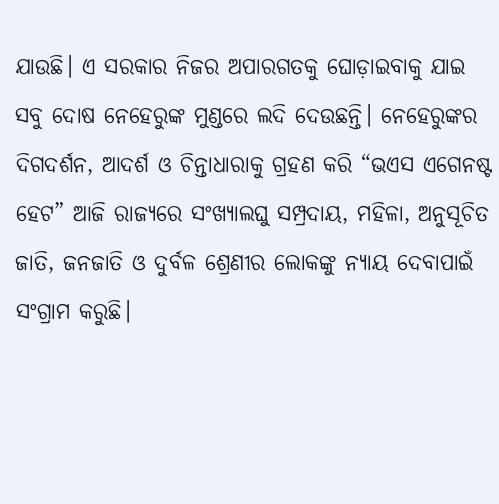ଯାଉଛି। ଏ ସରକାର ନିଜର ଅପାରଗତକୁ ଘୋଡ଼ାଇବାକୁ ଯାଇ ସବୁ ଦୋଷ ନେହେରୁଙ୍କ ମୁଣ୍ଡରେ ଲଦି ଦେଉଛନ୍ତି। ନେହେରୁଙ୍କର ଦିଗଦର୍ଶନ, ଆଦର୍ଶ ଓ ଚିନ୍ତାଧାରାକୁ ଗ୍ରହଣ କରି “ଭଏସ ଏଗେନଷ୍ଟ ହେଟ” ଆଜି ରାଜ୍ୟରେ ସଂଖ୍ୟାଲଘୁ ସମ୍ପ୍ରଦାୟ, ମହିଳା, ଅନୁସୂଚିତ ଜାତି, ଜନଜାତି ଓ ଦୁର୍ବଳ ଶ୍ରେଣୀର ଲୋକଙ୍କୁ ନ୍ୟାୟ ଦେବାପାଇଁ ସଂଗ୍ରାମ କରୁଛି।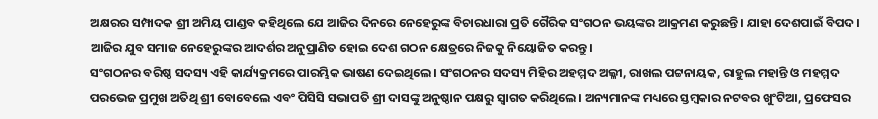ଅକ୍ଷରର ସମ୍ପାଦକ ଶ୍ରୀ ଅମିୟ ପାଣ୍ଡବ କହିଥିଲେ ଯେ ଆଜିର ଦିନରେ ନେହେରୁଙ୍କ ବିଚାରଧାରା ପ୍ରତି ଗୈରିକ ସଂଗଠନ ଭୟଙ୍କର ଆକ୍ରମଣ କରୁଛନ୍ତି। ଯାହା ଦେଶପାଇଁ ବିପଦ। ଆଜିର ଯୁବ ସମାଜ ନେହେରୁଙ୍କର ଆଦର୍ଶର ଅନୁପ୍ରାଣିତ ହୋଇ ଦେଶ ଗଠନ କ୍ଷେତ୍ରରେ ନିଜକୁ ନିୟୋଜିତ କରନ୍ତୁ।
ସଂଗଠନର ବରିଷ୍ଠ ସଦସ୍ୟ ଏହି କାର୍ଯ୍ୟକ୍ରମରେ ପାରମ୍ଭିକ ଭାଷଣ ଦେଇଥିଲେ। ସଂଗଠନର ସଦସ୍ୟ ମିହିର ଅହମ୍ମଦ ଅଲ୍ଳୀ, ରାଖଲ ପଟ୍ଟନାୟକ, ରାହୁଲ ମହାନ୍ତି ଓ ମହମ୍ମଦ ପରଭେଜ ପ୍ରମୁଖ ଅତିଥି ଶ୍ରୀ ବୋବେଲେ ଏବଂ ପିସିସି ସଭାପତି ଶ୍ରୀ ଦାସଙ୍କୁ ଅନୁଷ୍ଠାନ ପକ୍ଷରୁ ସ୍ୱାଗତ କରିଥିଲେ। ଅନ୍ୟମାନଙ୍କ ମଧ୍ୟରେ ସ୍ତମ୍ବକାର ନଟବର ଖୁଂଟିଆ, ପ୍ରଫେସର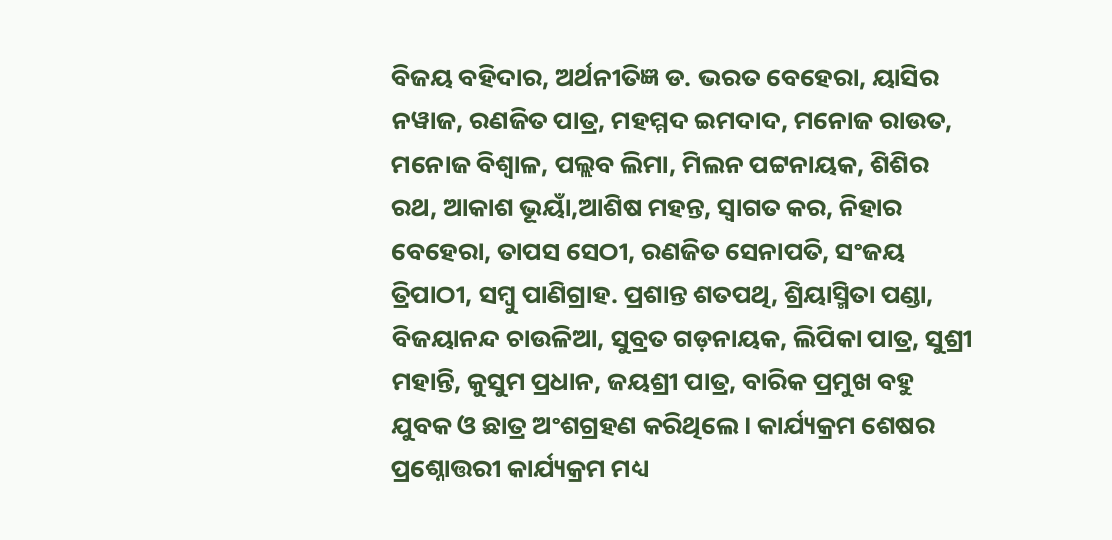ବିଜୟ ବହିଦାର, ଅର୍ଥନୀତିଜ୍ଞ ଡ. ଭରତ ବେହେରା, ୟାସିର ନୱାଜ, ରଣଜିତ ପାତ୍ର, ମହମ୍ମଦ ଇମଦାଦ, ମନୋଜ ରାଉତ, ମନୋଜ ବିଶ୍ୱାଳ, ପଲ୍ଲବ ଲିମା, ମିଲନ ପଟ୍ଟନାୟକ, ଶିଶିର ରଥ, ଆକାଶ ଭୂୟାଁ,ଆଶିଷ ମହନ୍ତ, ସ୍ୱାଗତ କର, ନିହାର ବେହେରା, ତାପସ ସେଠୀ, ରଣଜିତ ସେନାପତି, ସଂଜୟ ତ୍ରିପାଠୀ, ସମ୍ବୁ ପାଣିଗ୍ରାହ. ପ୍ରଶାନ୍ତ ଶତପଥି, ଶ୍ରିୟାସ୍ମିତା ପଣ୍ଡା, ବିଜୟାନନ୍ଦ ଚାଉଳିଆ, ସୁବ୍ରତ ଗଡ଼ନାୟକ, ଲିପିକା ପାତ୍ର, ସୁଶ୍ରୀ ମହାନ୍ତି, କୁସୁମ ପ୍ରଧାନ, ଜୟଶ୍ରୀ ପାତ୍ର, ବାରିକ ପ୍ରମୁଖ ବହୁ ଯୁବକ ଓ ଛାତ୍ର ଅଂଶଗ୍ରହଣ କରିଥିଲେ। କାର୍ଯ୍ୟକ୍ରମ ଶେଷର ପ୍ରଶ୍ନୋତ୍ତରୀ କାର୍ଯ୍ୟକ୍ରମ ମଧ୍ୟ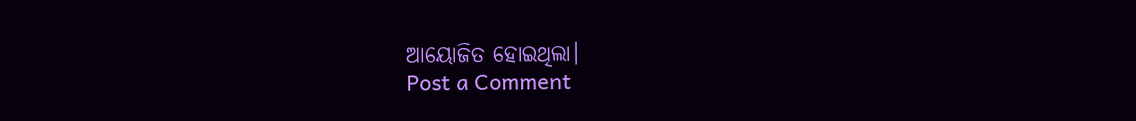ଆୟୋଜିତ ହୋଇଥିଲା।
Post a Comment